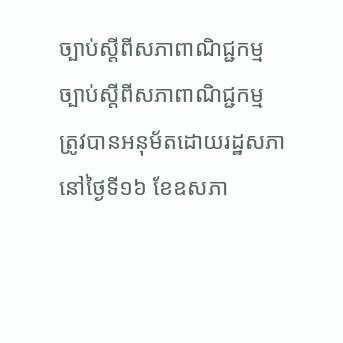ច្បាប់ស្តីពីសភាពាណិជ្ជកម្ម
ច្បាប់ស្តីពីសភាពាណិជ្ជកម្ម ត្រូវបានអនុម័តដោយរដ្ឋសភានៅថ្ងៃទី១៦ ខែឧសភា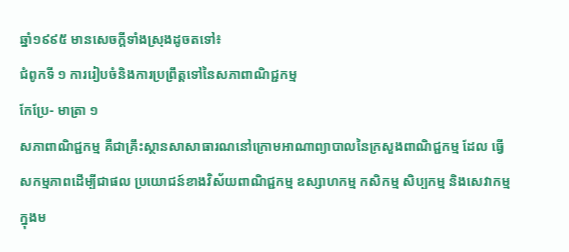ឆ្នាំ១៩៩៥ មានសេចក្តីទាំងស្រុងដូចតទៅ៖
ជំពូកទី ១ ការរៀបចំនិងការប្រព្រឹត្តទៅនៃសភាពាណិជ្ជកម្ម
កែប្រែ- មាត្រា ១
សភាពាណិជ្ជកម្ម គឺជាគ្រឹះស្ថានសាសាធារណនៅក្រោមអាណាព្យាបាលនៃក្រសួងពាណិជ្ជកម្ម ដែល ធ្វើសកម្មភាពដើម្បីជាផល ប្រយោជន៍ខាងវិស័យពាណិជ្ជកម្ម ឧស្សាហកម្ម កសិកម្ម សិប្បកម្ម និងសេវាកម្ម ក្នុងម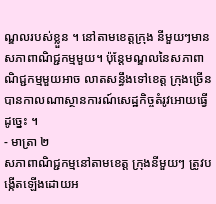ណ្ឌលរបស់ខ្លួន ។ នៅតាមខេត្តក្រុង នីមួយៗមានសភាពាណិជ្ជកម្មមួយ។ ប៉ុន្តែមណ្ឌលនៃសភាពាណិជ្ជកម្មមួយអាច លាតសន្ធឹងទៅខេត្ត ក្រុងច្រើនបានកាលណាស្ថានការណ៍សេដ្ឋកិច្ចតំរូវអោយធ្វើដូច្នេះ ។
- មាត្រា ២
សភាពាណិជ្ជកម្មនៅតាមខេត្ត ក្រុងនីមួយៗ ត្រូវបង្កើតឡើងដោយអ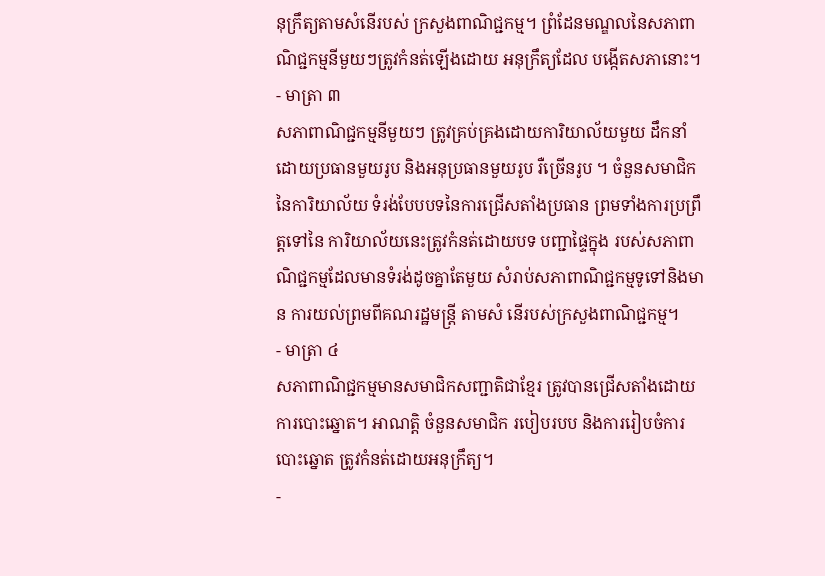នុក្រឹត្យតាមសំនើរបស់ ក្រសួងពាណិជ្ជកម្ម។ ព្រំដែនមណ្ឌលនៃសភាពាណិជ្ជកម្មនីមួយៗត្រូវកំនត់ឡើងដោយ អនុក្រឹត្យដែល បង្កើតសភានោះ។
- មាត្រា ៣
សភាពាណិជ្ជកម្មនីមួយៗ ត្រូវគ្រប់គ្រងដោយការិយាល័យមួយ ដឹកនាំដោយប្រធានមួយរូប និងអនុប្រធានមួយរូប រឺច្រើនរូប ។ ចំនួនសមាជិកនៃការិយាល័យ ទំរង់បែបបទនៃការជ្រើសតាំងប្រធាន ព្រមទាំងការប្រព្រឹត្តទៅនៃ ការិយាល័យនេះត្រូវកំនត់ដោយបទ បញ្ជាផ្ទៃក្នុង របស់សភាពាណិជ្ជកម្មដែលមានទំរង់ដូចគ្នាតែមួយ សំរាប់សភាពាណិជ្ជកម្មទូទៅនិងមាន ការយល់ព្រមពីគណរដ្ឋមន្ត្រី តាមសំ នើរបស់ក្រសួងពាណិជ្ជកម្ម។
- មាត្រា ៤
សភាពាណិជ្ជកម្មមានសមាជិកសញ្ជាតិជាខ្មែរ ត្រូវបានជ្រើសតាំងដោយការបោះឆ្នោត។ អាណត្ដិ ចំនួនសមាជិក របៀបរបប និងការរៀបចំការបោះឆ្នោត ត្រូវកំនត់ដោយអនុក្រឹត្យ។
-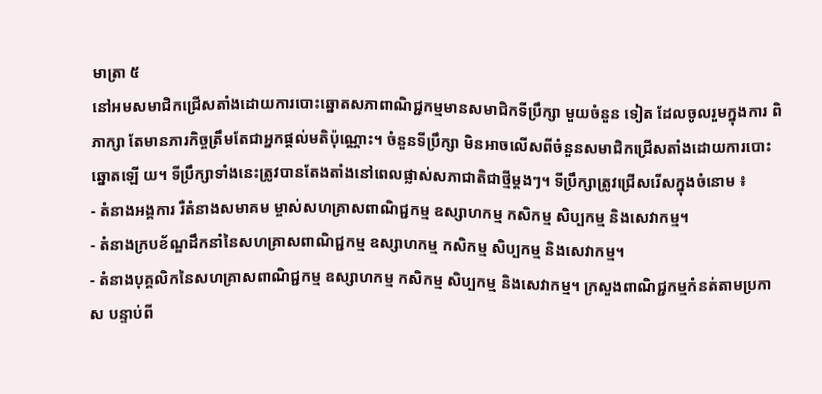មាត្រា ៥
នៅអមសមាជិកជ្រើសតាំងដោយការបោះឆ្នោតសភាពាណិជ្ជកម្មមានសមាជិកទីប្រឹក្សា មួយចំនួន ទៀត ដែលចូលរួមក្នុងការ ពិភាក្សា តែមានភារកិច្ចត្រឹមតែជាអ្នកផ្តល់មតិប៉ុណ្ណោះ។ ចំនួនទីប្រឹក្សា មិនអាចលើសពីចំនួនសមាជិកជ្រើសតាំងដោយការបោះឆ្នោតឡើ យ។ ទីប្រឹក្សាទាំងនេះត្រូវបានតែងតាំងនៅពេលផ្លាស់សភាជាតិជាថ្មីម្តងៗ។ ទីប្រឹក្សាត្រូវជ្រើសរើសក្នុងចំនោម ៖
- តំនាងអង្គការ រឺតំនាងសមាគម ម្ចាស់សហគ្រាសពាណិជ្ជកម្ម ឧស្សាហកម្ម កសិកម្ម សិប្បកម្ម និងសេវាកម្ម។
- តំនាងក្របខ័ណ្ឌដឹកនាំនៃសហគ្រាសពាណិជ្ជកម្ម ឧស្សាហកម្ម កសិកម្ម សិប្បកម្ម និងសេវាកម្ម។
- តំនាងបុគ្គលិកនៃសហគ្រាសពាណិជ្ជកម្ម ឧស្សាហកម្ម កសិកម្ម សិប្បកម្ម និងសេវាកម្ម។ ក្រសួងពាណិជ្ជកម្មកំនត់តាមប្រកាស បន្ទាប់ពី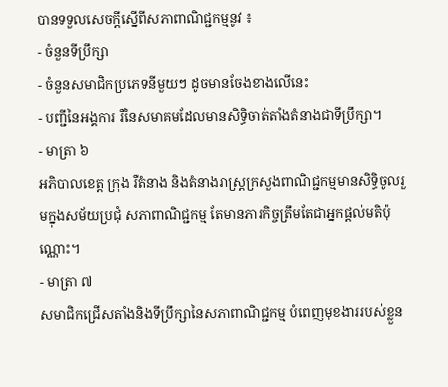បានទទួលសេចក្តីស្នើពីសភាពាណិជ្ជកម្មនូវ ៖
- ចំនួនទីប្រឹក្សា
- ចំនួនសមាជិកប្រភេទនីមួយៗ ដូចមានចែងខាងលើនេះ
- បញ្ជីនៃអង្គការ រឺនៃសមាគមដែលមានសិទ្ធិចាត់តាំងតំនាងជាទីប្រឹក្សា។
- មាត្រា ៦
អភិបាលខេត្ត ក្រុង រឺតំនាង និងតំនាងរាស្ត្រក្រសួងពាណិជ្ជកម្មមានសិទ្ធិចូលរួមក្នុងសម័យប្រជុំ សភាពាណិជ្ជកម្ម តែមានភារកិច្ចត្រឹមតែជាអ្នកផ្តល់មតិប៉ុណ្ណោះ។
- មាត្រា ៧
សមាជិកជ្រើសតាំងនិងទីប្រឹក្សានៃសភាពាណិជ្ជកម្ម បំពេញមុខងាររបស់ខ្លួន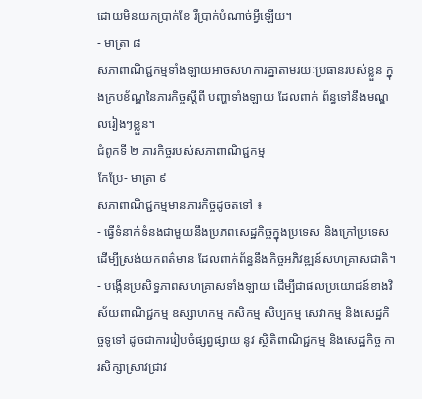ដោយមិនយកប្រាក់ខែ រឺប្រាក់បំណាច់អ្វីឡើយ។
- មាត្រា ៨
សភាពាណិជ្ជកម្មទាំងឡាយអាចសហការគ្នាតាមរយៈប្រធានរបស់ខ្លួន ក្នុងក្របខ័ណ្ឌនៃភារកិច្ចស្តីពី បញ្ហាទាំងឡាយ ដែលពាក់ ព័ន្ធទៅនឹងមណ្ឌលរៀងៗខ្លួន។
ជំពូកទី ២ ភារកិច្ចរបស់សភាពាណិជ្ជកម្ម
កែប្រែ- មាត្រា ៩
សភាពាណិជ្ជកម្មមានភារកិច្ចដូចតទៅ ៖
- ធ្វើទំនាក់ទំនងជាមួយនឹងប្រភពសេដ្ឋកិច្ចក្នុងប្រទេស និងក្រៅប្រទេសដើម្បីស្រង់យកពត៌មាន ដែលពាក់ព័ន្ធនឹងកិច្ចអភិវឌ្ឍន៍សហគ្រាសជាតិ។
- បង្កើនប្រសិទ្ធភាពសហគ្រាសទាំងឡាយ ដើម្បីជាផលប្រយោជន៍ខាងវិស័យពាណិជ្ជកម្ម ឧស្សាហកម្ម កសិកម្ម សិប្បកម្ម សេវាកម្ម និងសេដ្ឋកិច្ចទូទៅ ដូចជាការរៀបចំផ្សព្វផ្សាយ នូវ ស្ថិតិពាណិជ្ជកម្ម និងសេដ្ឋកិច្ច ការសិក្សាស្រាវជ្រាវ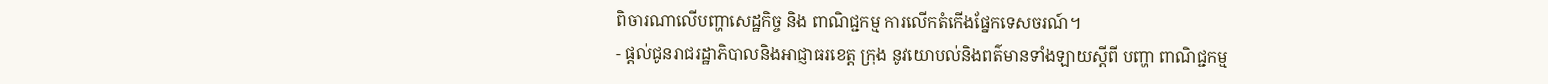ពិចារណាលើបញ្ហាសេដ្ឋកិច្ច និង ពាណិជ្ជកម្ម ការលើកតំកើងផ្នែកទេសចរណ៍។
- ផ្តល់ជូនរាជរដ្ឋាភិបាលនិងអាជ្ញាធរខេត្ត ក្រុង នូវយោបល់និងពត៌មានទាំងឡាយស្តីពី បញ្ហា ពាណិជ្ជកម្ម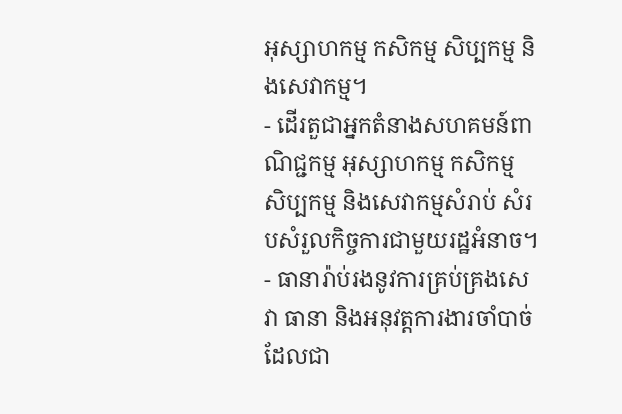អុស្សាហកម្ម កសិកម្ម សិប្បកម្ម និងសេវាកម្ម។
- ដើរតួជាអ្នកតំនាងសហគមន៍ពាណិជ្ជកម្ម អុស្សាហកម្ម កសិកម្ម សិប្បកម្ម និងសេវាកម្មសំរាប់ សំរបសំរួលកិច្ចការជាមួយរដ្ឋអំនាច។
- ធានារ៉ាប់រងនូវការគ្រប់គ្រងសេវា ធានា និងអនុវត្តការងារចាំបាច់ដែលជា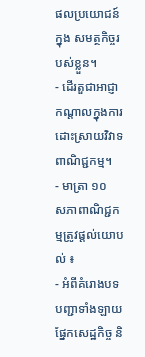ផលប្រយោជន៍ក្នុង សមត្ថកិច្ចរបស់ខ្លួន។
- ដើរតួជាអាជ្ញាកណ្តាលក្នុងការដោះស្រាយវិវាទពាណិជ្ជកម្ម។
- មាត្រា ១០
សភាពាណិជ្ជកម្មត្រូវផ្តល់យោបល់ ៖
- អំពីគំរោងបទបញ្ជាទាំងឡាយផ្នែកសេដ្ឋកិច្ច និ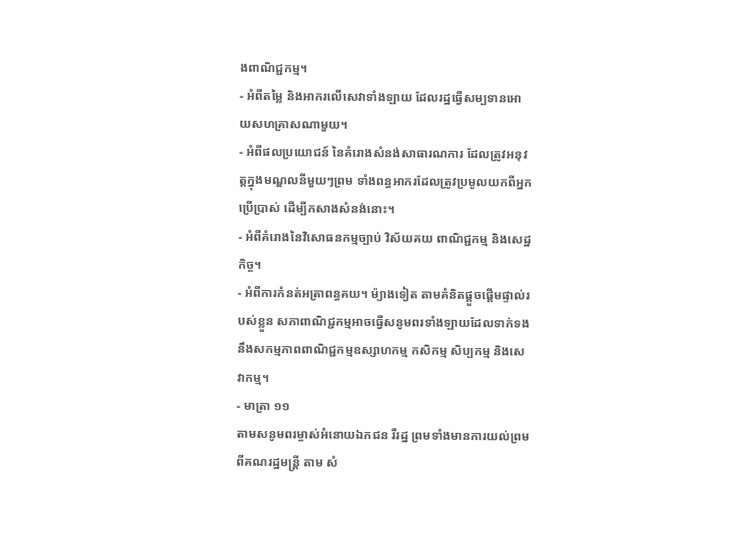ងពាណិជ្ជកម្ម។
- អំពីតម្លៃ និងអាករលើសេវាទាំងឡាយ ដែលរដ្ឋធ្វើសម្បទានអោយសហគ្រាសណាមួយ។
- អំពីផលប្រយោជន៍ នៃគំរោងសំនង់សាធារណការ ដែលត្រូវអនុវត្តក្នុងមណ្ឌលនីមួយៗព្រម ទាំងពន្ធអាករដែលត្រូវប្រមូលយកពីអ្នកប្រើប្រាស់ ដើម្បីកសាងសំនង់នោះ។
- អំពីគំរោងនៃវិសោធនកម្មច្បាប់ វិស័យគយ ពាណិជ្ជកម្ម និងសេដ្ឋកិច្ច។
- អំពីការកំនត់អត្រាពន្ធគយ។ ម៉្យាងទៀត តាមគំនិតផ្តួចផ្តើមផ្ទាល់របស់ខ្លួន សភាពាណិជ្ជកម្មអាចធ្វើសនូមពរទាំងឡាយដែលទាក់ទងនឹងសកម្មភាពពាណិជ្ជកម្មឧស្សាហកម្ម កសិកម្ម សិប្បកម្ម និងសេវាកម្ម។
- មាត្រា ១១
តាមសនូមពរម្ចាស់អំនោយឯកជន រឺរដ្ឋ ព្រមទាំងមានការយល់ព្រមពីគណរដ្ឋមន្ត្រី តាម សំ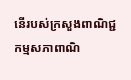នើរបស់ក្រសួងពាណិជ្ជកម្មសភាពាណិ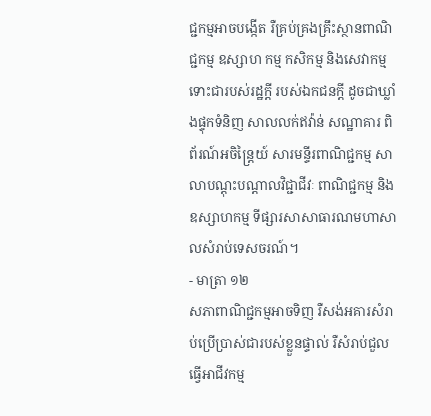ជ្ជកម្មអាចបង្កើត រឺគ្រប់គ្រងគ្រឹះស្ថានពាណិជ្ជកម្ម ឧស្សាហ កម្ម កសិកម្ម និងសេវាកម្ម ទោះជារបស់រដ្ឋក្តី របស់ឯកជនក្តី ដូចជាឃ្លាំងផ្ទុកទំនិញ សាលលក់ឥវ៉ាន់ សណ្ឋាគារ ពិព័រណ៍អចិន្ត្រៃយ៍ សារមន្ទីរពាណិជ្ជកម្ម សាលាបណ្តុះបណ្តាលវិជ្ជាជីវៈ ពាណិជ្ជកម្ម និងឧស្សាហកម្ម ទីផ្សារសាសាធារណមហាសាលសំរាប់ទេសចរណ៍។
- មាត្រា ១២
សភាពាណិជ្ជកម្មអាចទិញ រឺសង់អគារសំរាប់ប្រើប្រាស់ជារបស់ខ្លួនផ្ទាល់ រឺសំរាប់ជួល ធ្វើអាជីវកម្ម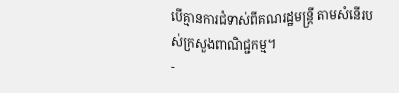បើគ្មានការជំទាស់ពីគណរដ្ឋមន្ត្រី តាមសំនើរបស់ក្រសួងពាណិជ្ជកម្ម។
-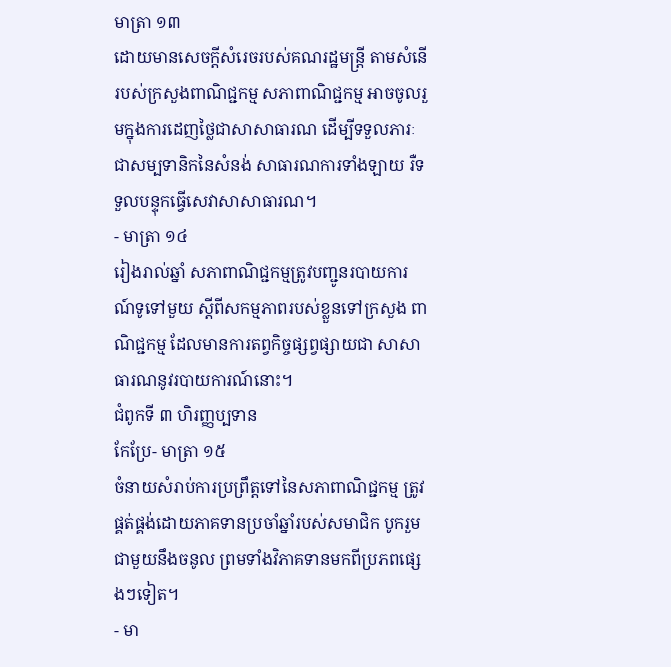មាត្រា ១៣
ដោយមានសេចក្តីសំរេចរបស់គណរដ្ឋមន្ត្រី តាមសំនើរបស់ក្រសួងពាណិជ្ជកម្ម សភាពាណិជ្ជកម្ម អាចចូលរួមក្នុងការដេញថ្លៃជាសាសាធារណ ដើម្បីទទួលភារៈជាសម្បទានិកនៃសំនង់ សាធារណការទាំងឡាយ រឺទទួលបន្ទុកធ្វើសេវាសាសាធារណ។
- មាត្រា ១៤
រៀងរាល់ឆ្នាំ សភាពាណិជ្ជកម្មត្រូវបញ្ជូនរបាយការណ៍ទូទៅមួយ ស្តីពីសកម្មភាពរបស់ខ្លួនទៅក្រសួង ពាណិជ្ជកម្ម ដែលមានការតព្វកិច្ចផ្សព្វផ្សាយជា សាសាធារណនូវរបាយការណ៍នោះ។
ជំពូកទី ៣ ហិរញ្ញប្បទាន
កែប្រែ- មាត្រា ១៥
ចំនាយសំរាប់ការប្រព្រឹត្តទៅនៃសភាពាណិជ្ជកម្ម ត្រូវផ្គត់ផ្គង់ដោយភាគទានប្រចាំឆ្នាំរបស់សមាជិក បូករួមជាមួយនឹងចនូល ព្រមទាំងវិភាគទានមកពីប្រភពផ្សេងៗទៀត។
- មា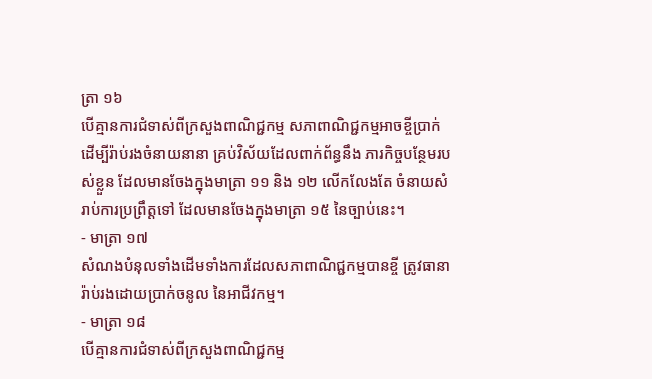ត្រា ១៦
បើគ្មានការជំទាស់ពីក្រសួងពាណិជ្ជកម្ម សភាពាណិជ្ជកម្មអាចខ្ចីប្រាក់ ដើម្បីរ៉ាប់រងចំនាយនានា គ្រប់វិស័យដែលពាក់ព័ន្ធនឹង ភារកិច្ចបន្ថែមរបស់ខ្លួន ដែលមានចែងក្នុងមាត្រា ១១ និង ១២ លើកលែងតែ ចំនាយសំរាប់ការប្រព្រឹត្តទៅ ដែលមានចែងក្នុងមាត្រា ១៥ នៃច្បាប់នេះ។
- មាត្រា ១៧
សំណងបំនុលទាំងដើមទាំងការដែលសភាពាណិជ្ជកម្មបានខ្ចី ត្រូវធានារ៉ាប់រងដោយប្រាក់ចនូល នៃអាជីវកម្ម។
- មាត្រា ១៨
បើគ្មានការជំទាស់ពីក្រសួងពាណិជ្ជកម្ម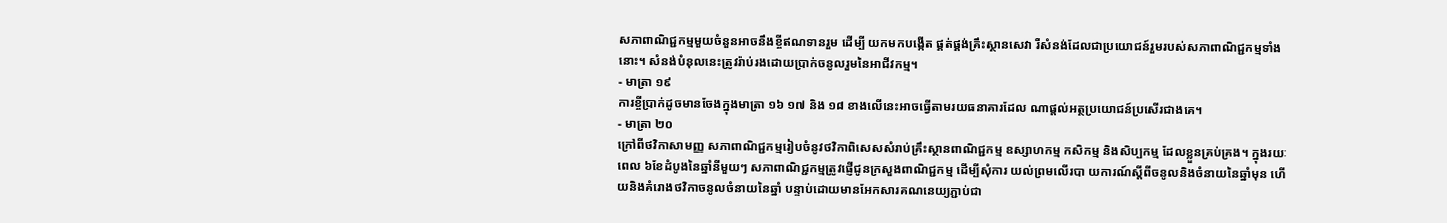សភាពាណិជ្ជកម្មមួយចំនួនអាចនឹងខ្ចីឥណទានរួម ដើម្បី យកមកបង្កើត ផ្គត់ផ្គង់គ្រឹះស្ថានសេវា រឺសំនង់ដែលជាប្រយោជន៍រួមរបស់សភាពាណិជ្ជកម្មទាំងនោះ។ សំនង់បំនុលនេះត្រូវរ៉ាប់រងដោយប្រាក់ចនូលរួមនៃអាជីវកម្ម។
- មាត្រា ១៩
ការខ្ចីប្រាក់ដូចមានចែងក្នុងមាត្រា ១៦ ១៧ និង ១៨ ខាងលើនេះអាចធ្វើតាមរយធនាគារដែល ណាផ្តល់អត្ថប្រយោជន៍ប្រសើរជាងគេ។
- មាត្រា ២០
ក្រៅពីថវិកាសាមញ្ញ សភាពាណិជ្ជកម្មរៀបចំនូវថវិកាពិសេសសំរាប់គ្រឹះស្ថានពាណិជ្ជកម្ម ឧស្សាហកម្ម កសិកម្ម និងសិប្បកម្ម ដែលខ្លួនគ្រប់គ្រង។ ក្នុងរយៈពេល ៦ខែដំបូងនៃឆ្នាំនីមួយៗ សភាពាណិជ្ជកម្មត្រូវផ្ញើជូនក្រសួងពាណិជ្ជកម្ម ដើម្បីសុំការ យល់ព្រមលើរបា យការណ៍ស្តីពីចនូលនិងចំនាយនៃឆ្នាំមុន ហើយនិងគំរោងថវិកាចនូលចំនាយនៃឆ្នាំ បន្ទាប់ដោយមានអែកសារគណនេយ្យភ្ជាប់ជា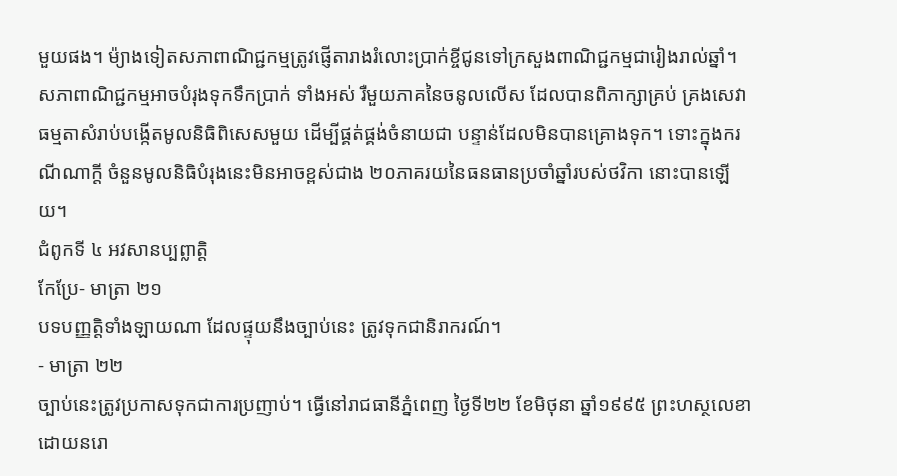មួយផង។ ម៉្យាងទៀតសភាពាណិជ្ជកម្មត្រូវផ្ញើតារាងរំលោះប្រាក់ខ្ចីជូនទៅក្រសួងពាណិជ្ជកម្មជារៀងរាល់ឆ្នាំ។ សភាពាណិជ្ជកម្មអាចបំរុងទុកទឹកប្រាក់ ទាំងអស់ រឺមួយភាគនៃចនូលលើស ដែលបានពិភាក្សាគ្រប់ គ្រងសេវាធម្មតាសំរាប់បង្កើតមូលនិធិពិសេសមួយ ដើម្បីផ្គត់ផ្គង់ចំនាយជា បន្ទាន់ដែលមិនបានគ្រោងទុក។ ទោះក្នុងករណីណាក្តី ចំនួនមូលនិធិបំរុងនេះមិនអាចខ្ពស់ជាង ២០ភាគរយនៃធនធានប្រចាំឆ្នាំរបស់ថវិកា នោះបានឡើយ។
ជំពូកទី ៤ អវសានប្បព្លាត្តិ
កែប្រែ- មាត្រា ២១
បទបញ្ញត្តិទាំងឡាយណា ដែលផ្ទុយនឹងច្បាប់នេះ ត្រូវទុកជានិរាករណ៍។
- មាត្រា ២២
ច្បាប់នេះត្រូវប្រកាសទុកជាការប្រញាប់។ ធ្វើនៅរាជធានីភ្នំពេញ ថ្ងៃទី២២ ខែមិថុនា ឆ្នាំ១៩៩៥ ព្រះហស្ថលេខាដោយនរោ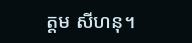ត្ដម សីហនុ។